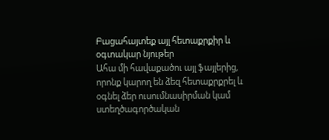Բացահայտեք այլ հետաքրքիր և օգտակար նյութեր
Ահա մի հավաքածու այլ ֆայլերից, որոնք կարող են ձեզ հետաքրքրել և օգնել ձեր ուսումնասիրման կամ ստեղծագործական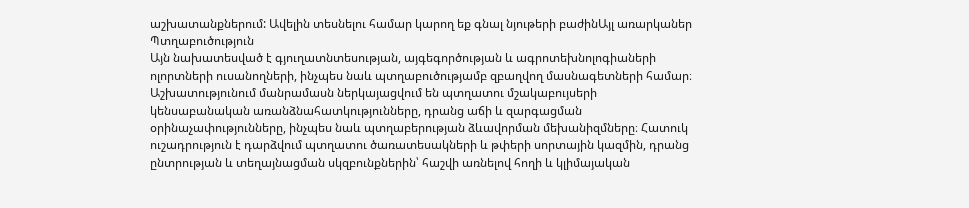աշխատանքներում: Ավելին տեսնելու համար կարող եք գնալ նյութերի բաժինԱյլ առարկաներ
Պտղաբուծություն
Այն նախատեսված է գյուղատնտեսության, այգեգործության և ագրոտեխնոլոգիաների ոլորտների ուսանողների, ինչպես նաև պտղաբուծությամբ զբաղվող մասնագետների համար։ Աշխատությունում մանրամասն ներկայացվում են պտղատու մշակաբույսերի կենսաբանական առանձնահատկությունները, դրանց աճի և զարգացման օրինաչափությունները, ինչպես նաև պտղաբերության ձևավորման մեխանիզմները։ Հատուկ ուշադրություն է դարձվում պտղատու ծառատեսակների և թփերի սորտային կազմին, դրանց ընտրության և տեղայնացման սկզբունքներին՝ հաշվի առնելով հողի և կլիմայական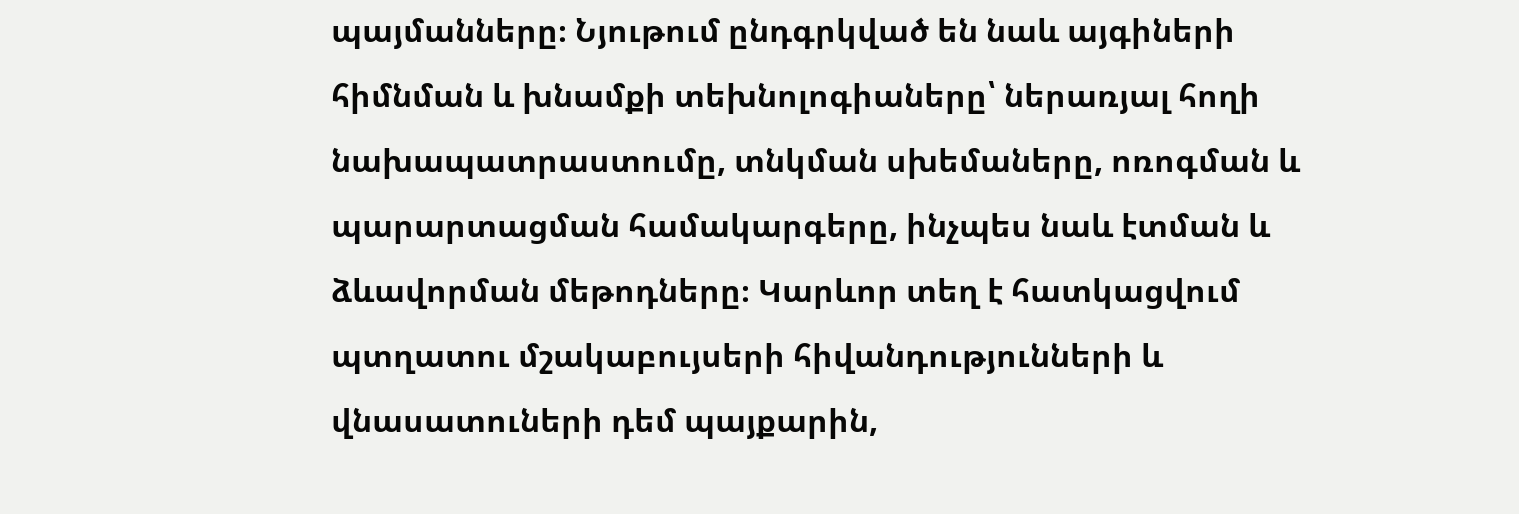պայմանները։ Նյութում ընդգրկված են նաև այգիների հիմնման և խնամքի տեխնոլոգիաները՝ ներառյալ հողի նախապատրաստումը, տնկման սխեմաները, ոռոգման և պարարտացման համակարգերը, ինչպես նաև էտման և ձևավորման մեթոդները։ Կարևոր տեղ է հատկացվում պտղատու մշակաբույսերի հիվանդությունների և վնասատուների դեմ պայքարին,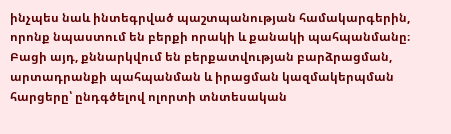ինչպես նաև ինտեգրված պաշտպանության համակարգերին, որոնք նպաստում են բերքի որակի և քանակի պահպանմանը։ Բացի այդ, քննարկվում են բերքատվության բարձրացման, արտադրանքի պահպանման և իրացման կազմակերպման հարցերը՝ ընդգծելով ոլորտի տնտեսական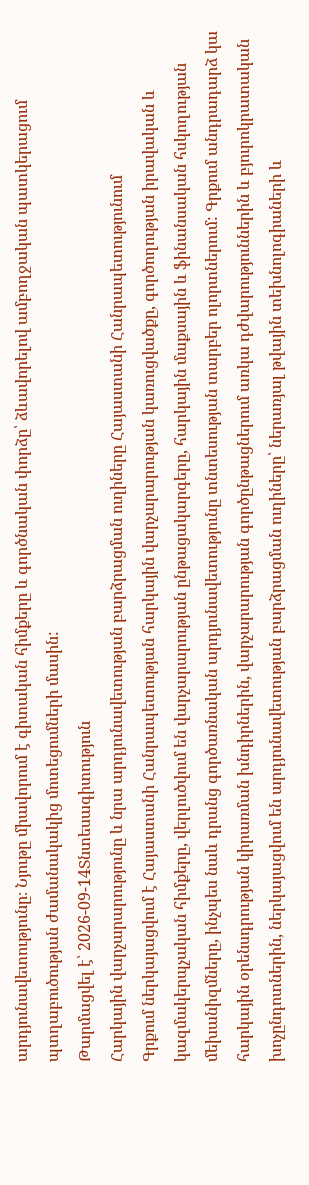արդյունավետությունը։ Նյութը միավորում է գիտական հիմքերը և գործնական փորձը՝ ձևավորելով ամբողջական պատկերացում պտղաբուծության ժամանակակից մոտեցումների մասին:
Թարմացվել է՝ 2026-09-14Տնտեսագիտություն
Հարկային վարչարարությունը և նրա արդյունավետության բարձրացման ուղիները Հայաստանի Հանրապետությունում
Գրքում ներկայացվում է Հայաստանի Հանրապետության հարկային վարչարարության կառուցվածքը, գործողության իրավական և կազմակերպչական հիմքերը, վերլուծվում են վարչարարության ընթացակարգերը, հարկային մաքսային և ֆինանսական հսկողության մեխանիզմները, ինչպես նաև դրանց գործառնական արդյունավետությունը տնտեսության տարբեր ոլորտներում: Գրքում անդրադարձ կա հարկային օրենսդրության կիրառման խնդիրներին, վարչարարության գործընթացներում առկա դժվարություններին և բյուրոկրատական խոչընդոտներին, ներկայացվում են արդյունավետության բարձրացման ուղիները՝ ներառյալ թվային տեխնոլոգիաների և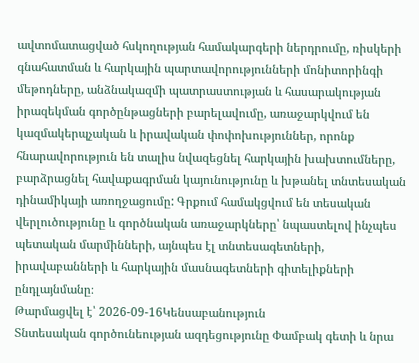ավտոմատացված հսկողության համակարգերի ներդրումը, ռիսկերի գնահատման և հարկային պարտավորությունների մոնիտորինգի մեթոդները, անձնակազմի պատրաստության և հասարակության իրազեկման գործընթացների բարելավումը, առաջարկվում են կազմակերպչական և իրավական փոփոխություններ, որոնք հնարավորություն են տալիս նվազեցնել հարկային խախտումները, բարձրացնել հավաքագրման կայունությունը և խթանել տնտեսական դինամիկայի առողջացումը: Գրքում համակցվում են տեսական վերլուծությունը և գործնական առաջարկները՝ նպաստելով ինչպես պետական մարմինների, այնպես էլ տնտեսագետների, իրավաբանների և հարկային մասնագետների գիտելիքների ընդլայնմանը։
Թարմացվել է՝ 2026-09-16Կենսաբանություն
Տնտեսական գործունեության ազդեցությունը Փամբակ գետի և նրա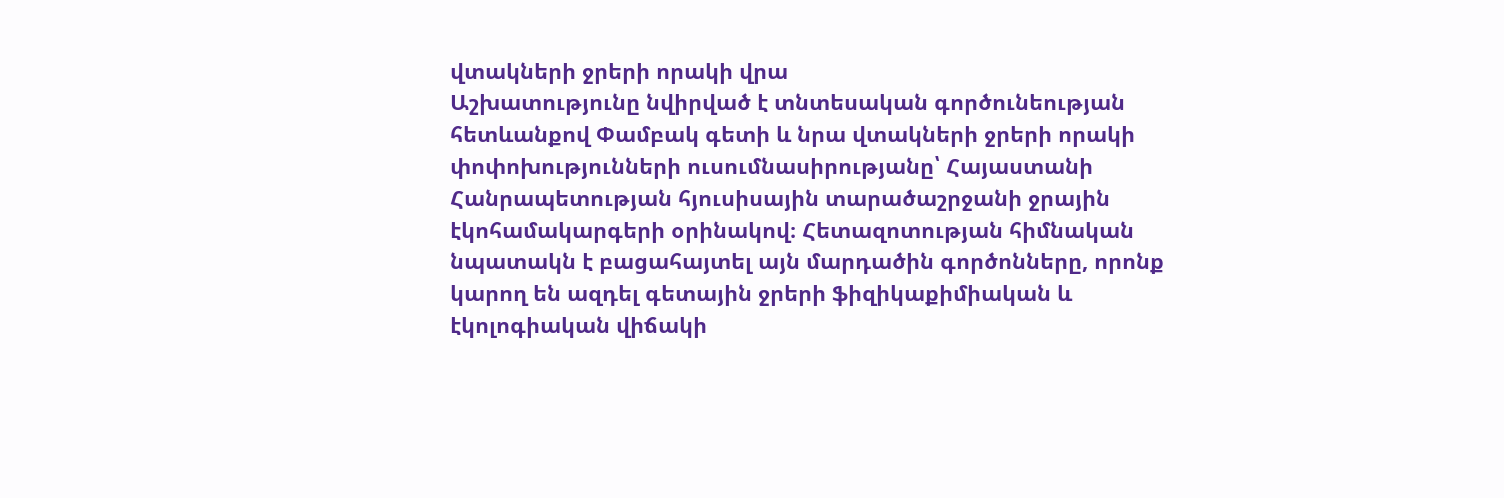վտակների ջրերի որակի վրա
Աշխատությունը նվիրված է տնտեսական գործունեության հետևանքով Փամբակ գետի և նրա վտակների ջրերի որակի փոփոխությունների ուսումնասիրությանը՝ Հայաստանի Հանրապետության հյուսիսային տարածաշրջանի ջրային էկոհամակարգերի օրինակով։ Հետազոտության հիմնական նպատակն է բացահայտել այն մարդածին գործոնները, որոնք կարող են ազդել գետային ջրերի ֆիզիկաքիմիական և էկոլոգիական վիճակի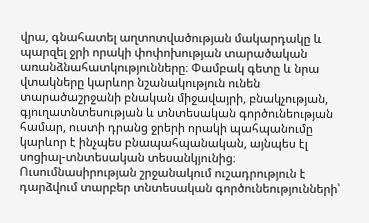վրա, գնահատել աղտոտվածության մակարդակը և պարզել ջրի որակի փոփոխության տարածական առանձնահատկությունները։ Փամբակ գետը և նրա վտակները կարևոր նշանակություն ունեն տարածաշրջանի բնական միջավայրի, բնակչության, գյուղատնտեսության և տնտեսական գործունեության համար, ուստի դրանց ջրերի որակի պահպանումը կարևոր է ինչպես բնապահպանական, այնպես էլ սոցիալ-տնտեսական տեսանկյունից։ Ուսումնասիրության շրջանակում ուշադրություն է դարձվում տարբեր տնտեսական գործունեությունների՝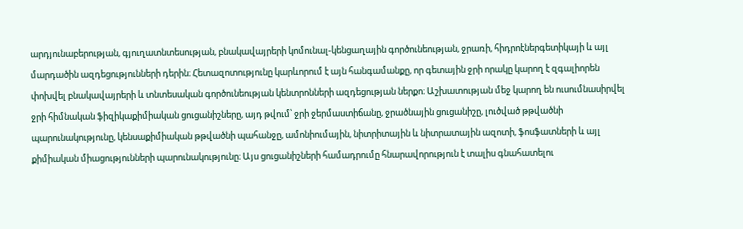արդյունաբերության, գյուղատնտեսության, բնակավայրերի կոմունալ-կենցաղային գործունեության, ջրառի, հիդրոէներգետիկայի և այլ մարդածին ազդեցությունների դերին։ Հետազոտությունը կարևորում է այն հանգամանքը, որ գետային ջրի որակը կարող է զգալիորեն փոխվել բնակավայրերի և տնտեսական գործունեության կենտրոնների ազդեցության ներքո։ Աշխատության մեջ կարող են ուսումնասիրվել ջրի հիմնական ֆիզիկաքիմիական ցուցանիշները, այդ թվում՝ ջրի ջերմաստիճանը, ջրածնային ցուցանիշը, լուծված թթվածնի պարունակությունը, կենսաքիմիական թթվածնի պահանջը, ամոնիումային, նիտրիտային և նիտրատային ազոտի, ֆոսֆատների և այլ քիմիական միացությունների պարունակությունը։ Այս ցուցանիշների համադրումը հնարավորություն է տալիս գնահատելու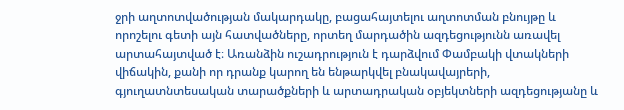ջրի աղտոտվածության մակարդակը, բացահայտելու աղտոտման բնույթը և որոշելու գետի այն հատվածները, որտեղ մարդածին ազդեցությունն առավել արտահայտված է։ Առանձին ուշադրություն է դարձվում Փամբակի վտակների վիճակին, քանի որ դրանք կարող են ենթարկվել բնակավայրերի, գյուղատնտեսական տարածքների և արտադրական օբյեկտների ազդեցությանը և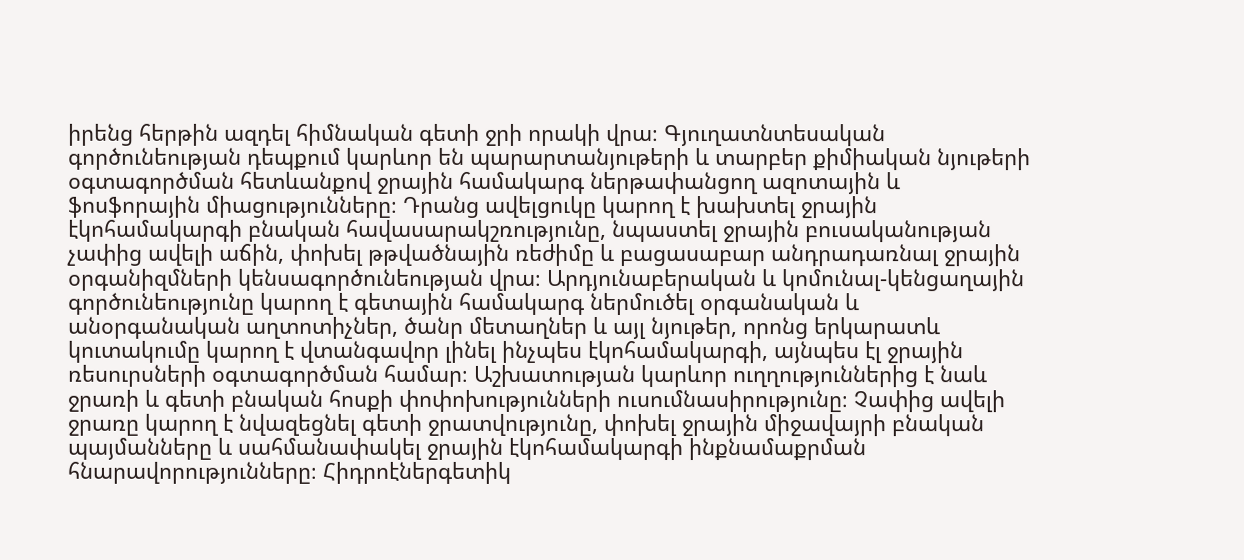իրենց հերթին ազդել հիմնական գետի ջրի որակի վրա։ Գյուղատնտեսական գործունեության դեպքում կարևոր են պարարտանյութերի և տարբեր քիմիական նյութերի օգտագործման հետևանքով ջրային համակարգ ներթափանցող ազոտային և ֆոսֆորային միացությունները։ Դրանց ավելցուկը կարող է խախտել ջրային էկոհամակարգի բնական հավասարակշռությունը, նպաստել ջրային բուսականության չափից ավելի աճին, փոխել թթվածնային ռեժիմը և բացասաբար անդրադառնալ ջրային օրգանիզմների կենսագործունեության վրա։ Արդյունաբերական և կոմունալ-կենցաղային գործունեությունը կարող է գետային համակարգ ներմուծել օրգանական և անօրգանական աղտոտիչներ, ծանր մետաղներ և այլ նյութեր, որոնց երկարատև կուտակումը կարող է վտանգավոր լինել ինչպես էկոհամակարգի, այնպես էլ ջրային ռեսուրսների օգտագործման համար։ Աշխատության կարևոր ուղղություններից է նաև ջրառի և գետի բնական հոսքի փոփոխությունների ուսումնասիրությունը։ Չափից ավելի ջրառը կարող է նվազեցնել գետի ջրատվությունը, փոխել ջրային միջավայրի բնական պայմանները և սահմանափակել ջրային էկոհամակարգի ինքնամաքրման հնարավորությունները։ Հիդրոէներգետիկ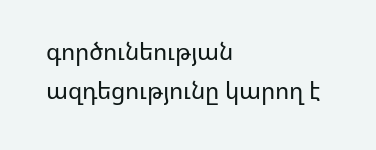գործունեության ազդեցությունը կարող է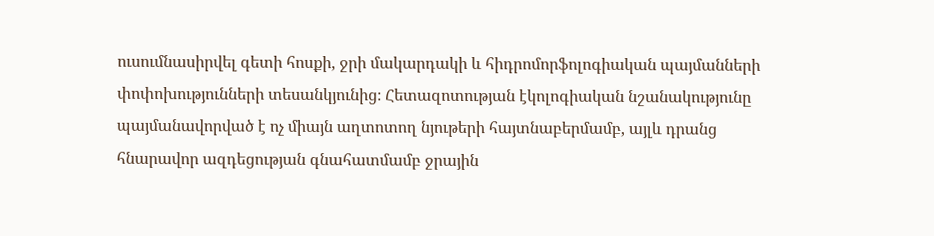ուսումնասիրվել գետի հոսքի, ջրի մակարդակի և հիդրոմորֆոլոգիական պայմանների փոփոխությունների տեսանկյունից։ Հետազոտության էկոլոգիական նշանակությունը պայմանավորված է ոչ միայն աղտոտող նյութերի հայտնաբերմամբ, այլև դրանց հնարավոր ազդեցության գնահատմամբ ջրային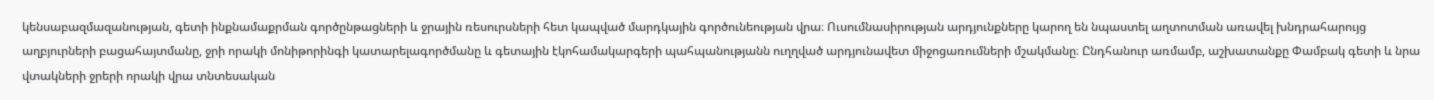կենսաբազմազանության, գետի ինքնամաքրման գործընթացների և ջրային ռեսուրսների հետ կապված մարդկային գործունեության վրա։ Ուսումնասիրության արդյունքները կարող են նպաստել աղտոտման առավել խնդրահարույց աղբյուրների բացահայտմանը, ջրի որակի մոնիթորինգի կատարելագործմանը և գետային էկոհամակարգերի պահպանությանն ուղղված արդյունավետ միջոցառումների մշակմանը։ Ընդհանուր առմամբ, աշխատանքը Փամբակ գետի և նրա վտակների ջրերի որակի վրա տնտեսական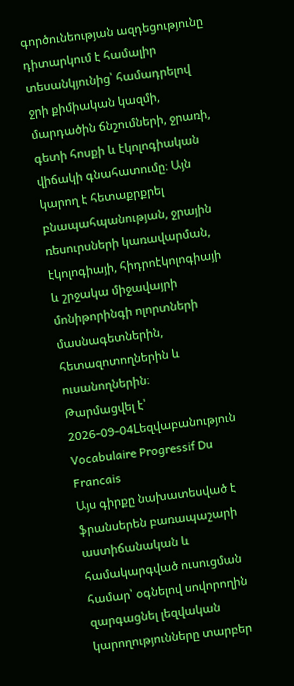գործունեության ազդեցությունը դիտարկում է համալիր տեսանկյունից՝ համադրելով ջրի քիմիական կազմի, մարդածին ճնշումների, ջրառի, գետի հոսքի և էկոլոգիական վիճակի գնահատումը։ Այն կարող է հետաքրքրել բնապահպանության, ջրային ռեսուրսների կառավարման, էկոլոգիայի, հիդրոէկոլոգիայի և շրջակա միջավայրի մոնիթորինգի ոլորտների մասնագետներին, հետազոտողներին և ուսանողներին։
Թարմացվել է՝ 2026-09-04Lեզվաբանություն
Vocabulaire Progressif Du Francais
Այս գիրքը նախատեսված է ֆրանսերեն բառապաշարի աստիճանական և համակարգված ուսուցման համար՝ օգնելով սովորողին զարգացնել լեզվական կարողությունները տարբեր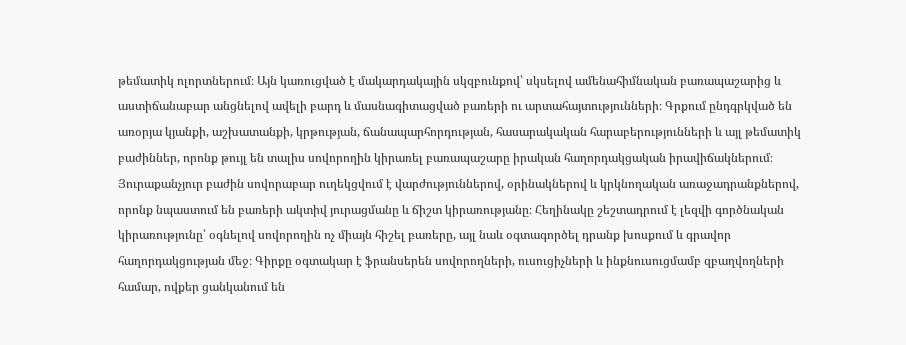թեմատիկ ոլորտներում։ Այն կառուցված է մակարդակային սկզբունքով՝ սկսելով ամենահիմնական բառապաշարից և աստիճանաբար անցնելով ավելի բարդ և մասնագիտացված բառերի ու արտահայտությունների։ Գրքում ընդգրկված են առօրյա կյանքի, աշխատանքի, կրթության, ճանապարհորդության, հասարակական հարաբերությունների և այլ թեմատիկ բաժիններ, որոնք թույլ են տալիս սովորողին կիրառել բառապաշարը իրական հաղորդակցական իրավիճակներում։ Յուրաքանչյուր բաժին սովորաբար ուղեկցվում է վարժություններով, օրինակներով և կրկնողական առաջադրանքներով, որոնք նպաստում են բառերի ակտիվ յուրացմանը և ճիշտ կիրառությանը։ Հեղինակը շեշտադրում է լեզվի գործնական կիրառությունը՝ օգնելով սովորողին ոչ միայն հիշել բառերը, այլ նաև օգտագործել դրանք խոսքում և գրավոր հաղորդակցության մեջ։ Գիրքը օգտակար է ֆրանսերեն սովորողների, ուսուցիչների և ինքնուսուցմամբ զբաղվողների համար, ովքեր ցանկանում են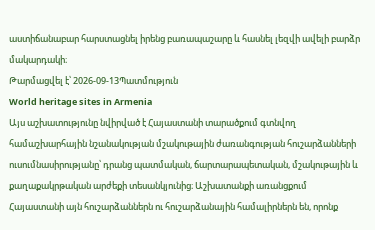աստիճանաբար հարստացնել իրենց բառապաշարը և հասնել լեզվի ավելի բարձր մակարդակի։
Թարմացվել է՝ 2026-09-13Պատմություն
World heritage sites in Armenia
Այս աշխատությունը նվիրված է Հայաստանի տարածքում գտնվող համաշխարհային նշանակության մշակութային ժառանգության հուշարձանների ուսումնասիրությանը՝ դրանց պատմական, ճարտարապետական, մշակութային և քաղաքակրթական արժեքի տեսանկյունից։ Աշխատանքի առանցքում Հայաստանի այն հուշարձաններն ու հուշարձանային համալիրներն են, որոնք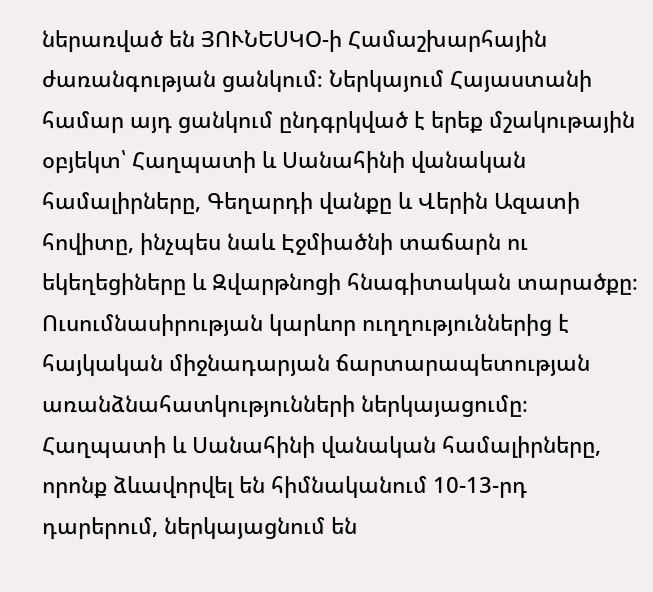ներառված են ՅՈՒՆԵՍԿՕ-ի Համաշխարհային ժառանգության ցանկում։ Ներկայում Հայաստանի համար այդ ցանկում ընդգրկված է երեք մշակութային օբյեկտ՝ Հաղպատի և Սանահինի վանական համալիրները, Գեղարդի վանքը և Վերին Ազատի հովիտը, ինչպես նաև Էջմիածնի տաճարն ու եկեղեցիները և Զվարթնոցի հնագիտական տարածքը։ Ուսումնասիրության կարևոր ուղղություններից է հայկական միջնադարյան ճարտարապետության առանձնահատկությունների ներկայացումը։ Հաղպատի և Սանահինի վանական համալիրները, որոնք ձևավորվել են հիմնականում 10-13-րդ դարերում, ներկայացնում են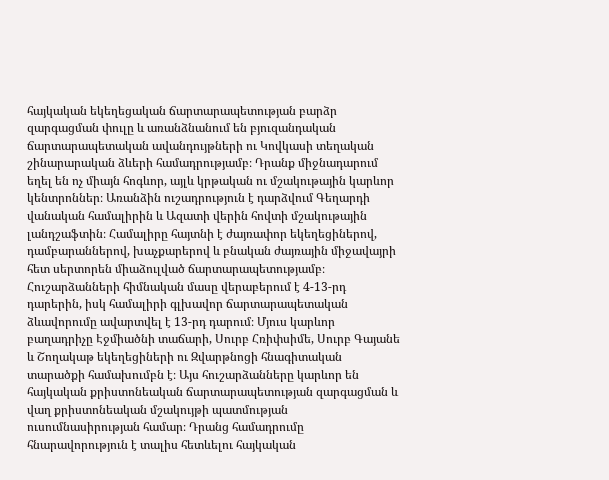հայկական եկեղեցական ճարտարապետության բարձր զարգացման փուլը և առանձնանում են բյուզանդական ճարտարապետական ավանդույթների ու Կովկասի տեղական շինարարական ձևերի համադրությամբ։ Դրանք միջնադարում եղել են ոչ միայն հոգևոր, այլև կրթական ու մշակութային կարևոր կենտրոններ։ Առանձին ուշադրություն է դարձվում Գեղարդի վանական համալիրին և Ազատի վերին հովտի մշակութային լանդշաֆտին։ Համալիրը հայտնի է ժայռափոր եկեղեցիներով, դամբարաններով, խաչքարերով և բնական ժայռային միջավայրի հետ սերտորեն միաձուլված ճարտարապետությամբ։ Հուշարձանների հիմնական մասը վերաբերում է 4-13-րդ դարերին, իսկ համալիրի գլխավոր ճարտարապետական ձևավորումը ավարտվել է 13-րդ դարում։ Մյուս կարևոր բաղադրիչը Էջմիածնի տաճարի, Սուրբ Հռիփսիմե, Սուրբ Գայանե և Շողակաթ եկեղեցիների ու Զվարթնոցի հնագիտական տարածքի համախումբն է։ Այս հուշարձանները կարևոր են հայկական քրիստոնեական ճարտարապետության զարգացման և վաղ քրիստոնեական մշակույթի պատմության ուսումնասիրության համար։ Դրանց համադրումը հնարավորություն է տալիս հետևելու հայկական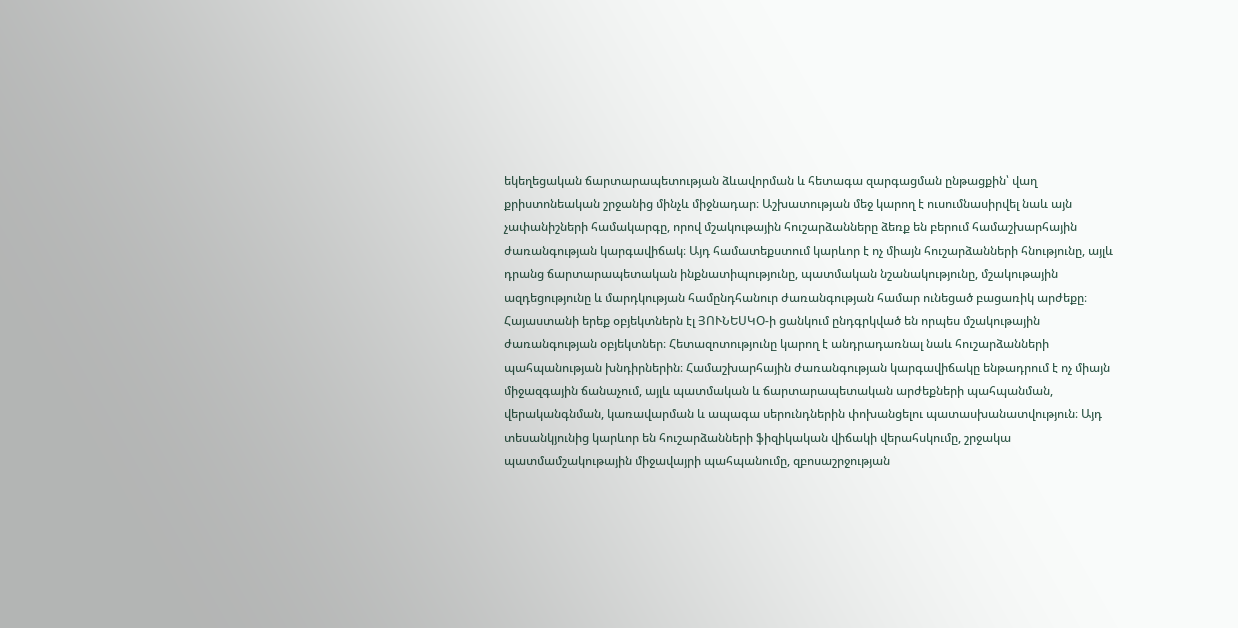եկեղեցական ճարտարապետության ձևավորման և հետագա զարգացման ընթացքին՝ վաղ քրիստոնեական շրջանից մինչև միջնադար։ Աշխատության մեջ կարող է ուսումնասիրվել նաև այն չափանիշների համակարգը, որով մշակութային հուշարձանները ձեռք են բերում համաշխարհային ժառանգության կարգավիճակ։ Այդ համատեքստում կարևոր է ոչ միայն հուշարձանների հնությունը, այլև դրանց ճարտարապետական ինքնատիպությունը, պատմական նշանակությունը, մշակութային ազդեցությունը և մարդկության համընդհանուր ժառանգության համար ունեցած բացառիկ արժեքը։ Հայաստանի երեք օբյեկտներն էլ ՅՈՒՆԵՍԿՕ-ի ցանկում ընդգրկված են որպես մշակութային ժառանգության օբյեկտներ։ Հետազոտությունը կարող է անդրադառնալ նաև հուշարձանների պահպանության խնդիրներին։ Համաշխարհային ժառանգության կարգավիճակը ենթադրում է ոչ միայն միջազգային ճանաչում, այլև պատմական և ճարտարապետական արժեքների պահպանման, վերականգնման, կառավարման և ապագա սերունդներին փոխանցելու պատասխանատվություն։ Այդ տեսանկյունից կարևոր են հուշարձանների ֆիզիկական վիճակի վերահսկումը, շրջակա պատմամշակութային միջավայրի պահպանումը, զբոսաշրջության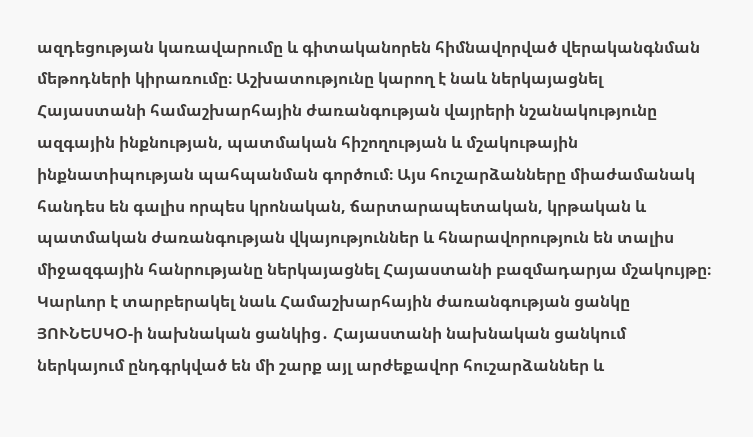ազդեցության կառավարումը և գիտականորեն հիմնավորված վերականգնման մեթոդների կիրառումը։ Աշխատությունը կարող է նաև ներկայացնել Հայաստանի համաշխարհային ժառանգության վայրերի նշանակությունը ազգային ինքնության, պատմական հիշողության և մշակութային ինքնատիպության պահպանման գործում։ Այս հուշարձանները միաժամանակ հանդես են գալիս որպես կրոնական, ճարտարապետական, կրթական և պատմական ժառանգության վկայություններ և հնարավորություն են տալիս միջազգային հանրությանը ներկայացնել Հայաստանի բազմադարյա մշակույթը։ Կարևոր է տարբերակել նաև Համաշխարհային ժառանգության ցանկը ՅՈՒՆԵՍԿՕ-ի նախնական ցանկից․ Հայաստանի նախնական ցանկում ներկայում ընդգրկված են մի շարք այլ արժեքավոր հուշարձաններ և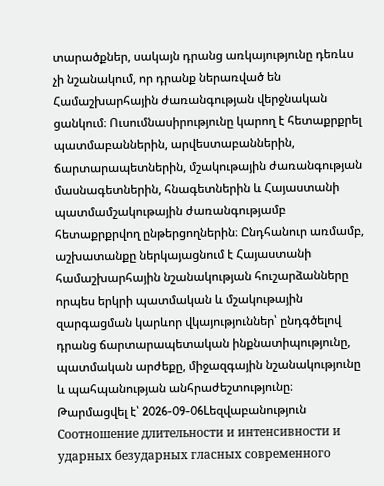տարածքներ, սակայն դրանց առկայությունը դեռևս չի նշանակում, որ դրանք ներառված են Համաշխարհային ժառանգության վերջնական ցանկում։ Ուսումնասիրությունը կարող է հետաքրքրել պատմաբաններին, արվեստաբաններին, ճարտարապետներին, մշակութային ժառանգության մասնագետներին, հնագետներին և Հայաստանի պատմամշակութային ժառանգությամբ հետաքրքրվող ընթերցողներին։ Ընդհանուր առմամբ, աշխատանքը ներկայացնում է Հայաստանի համաշխարհային նշանակության հուշարձանները որպես երկրի պատմական և մշակութային զարգացման կարևոր վկայություններ՝ ընդգծելով դրանց ճարտարապետական ինքնատիպությունը, պատմական արժեքը, միջազգային նշանակությունը և պահպանության անհրաժեշտությունը։
Թարմացվել է՝ 2026-09-06Lեզվաբանություն
Соотношение длительности и интенсивности и ударных безударных гласных современного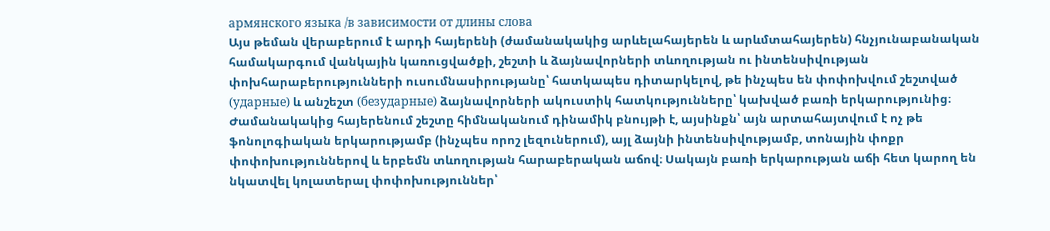армянского языка /в зависимости от длины слова
Այս թեման վերաբերում է արդի հայերենի (ժամանակակից արևելահայերեն և արևմտահայերեն) հնչյունաբանական համակարգում վանկային կառուցվածքի, շեշտի և ձայնավորների տևողության ու ինտենսիվության փոխհարաբերությունների ուսումնասիրությանը՝ հատկապես դիտարկելով, թե ինչպես են փոփոխվում շեշտված (ударные) և անշեշտ (безударные) ձայնավորների ակուստիկ հատկությունները՝ կախված բառի երկարությունից։ Ժամանակակից հայերենում շեշտը հիմնականում դինամիկ բնույթի է, այսինքն՝ այն արտահայտվում է ոչ թե ֆոնոլոգիական երկարությամբ (ինչպես որոշ լեզուներում), այլ ձայնի ինտենսիվությամբ, տոնային փոքր փոփոխություններով և երբեմն տևողության հարաբերական աճով։ Սակայն բառի երկարության աճի հետ կարող են նկատվել կոլատերալ փոփոխություններ՝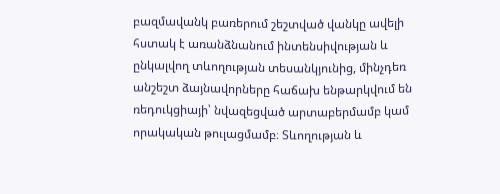բազմավանկ բառերում շեշտված վանկը ավելի հստակ է առանձնանում ինտենսիվության և ընկալվող տևողության տեսանկյունից, մինչդեռ անշեշտ ձայնավորները հաճախ ենթարկվում են ռեդուկցիայի՝ նվազեցված արտաբերմամբ կամ որակական թուլացմամբ։ Տևողության և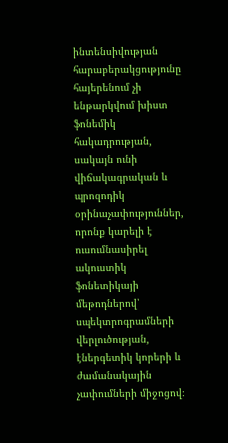ինտենսիվության հարաբերակցությունը հայերենում չի ենթարկվում խիստ ֆոնեմիկ հակադրության, սակայն ունի վիճակագրական և պրոզոդիկ օրինաչափություններ, որոնք կարելի է ուսումնասիրել ակուստիկ ֆոնետիկայի մեթոդներով՝ սպեկտրոգրամների վերլուծության, էներգետիկ կորերի և ժամանակային չափումների միջոցով։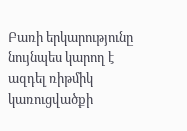Բառի երկարությունը նույնպես կարող է ազդել ռիթմիկ կառուցվածքի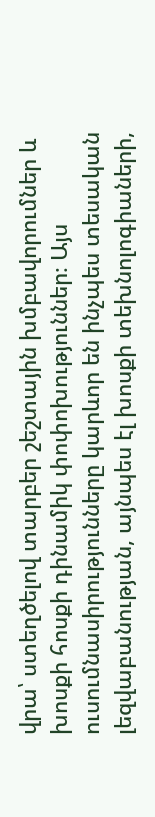վրա՝ ստեղծելով տարբեր շեշտային խմբավորումներ և խոսքի հոսքի դինամիկ փոփոխություններ։ Այս ուսումնասիրությունները կարևոր են ինչպես տեսական լեզվաբանության, այնպես էլ խոսքի տեխնոլոգիաների,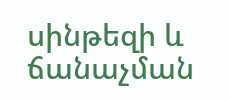սինթեզի և ճանաչման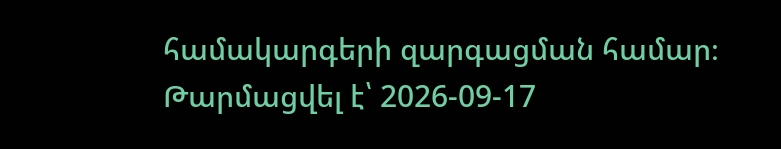համակարգերի զարգացման համար։
Թարմացվել է՝ 2026-09-17